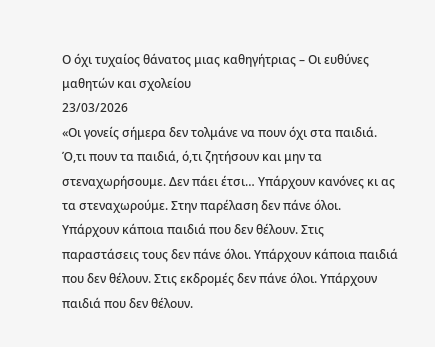Ο όχι τυχαίος θάνατος μιας καθηγήτριας – Οι ευθύνες μαθητών και σχολείου
23/03/2026
«Οι γονείς σήμερα δεν τολμάνε να πουν όχι στα παιδιά. Ό,τι πουν τα παιδιά, ό,τι ζητήσουν και μην τα στεναχωρήσουμε. Δεν πάει έτσι… Υπάρχουν κανόνες κι ας τα στεναχωρούμε. Στην παρέλαση δεν πάνε όλοι. Υπάρχουν κάποια παιδιά που δεν θέλουν. Στις παραστάσεις τους δεν πάνε όλοι. Υπάρχουν κάποια παιδιά που δεν θέλουν. Στις εκδρομές δεν πάνε όλοι. Υπάρχουν παιδιά που δεν θέλουν.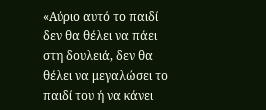«Αύριο αυτό το παιδί δεν θα θέλει να πάει στη δουλειά, δεν θα θέλει να μεγαλώσει το παιδί του ή να κάνει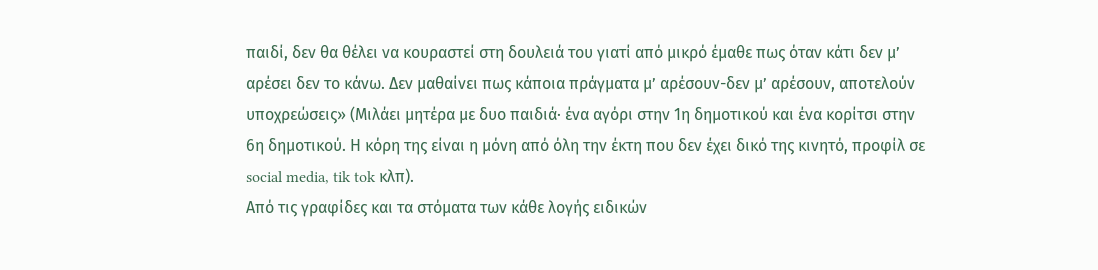παιδί, δεν θα θέλει να κουραστεί στη δουλειά του γιατί από μικρό έμαθε πως όταν κάτι δεν μ’ αρέσει δεν το κάνω. Δεν μαθαίνει πως κάποια πράγματα μ’ αρέσουν-δεν μ’ αρέσουν, αποτελούν υποχρεώσεις» (Μιλάει μητέρα με δυο παιδιά· ένα αγόρι στην 1η δημοτικού και ένα κορίτσι στην 6η δημοτικού. Η κόρη της είναι η μόνη από όλη την έκτη που δεν έχει δικό της κινητό, προφίλ σε social media, tik tok κλπ).
Από τις γραφίδες και τα στόματα των κάθε λογής ειδικών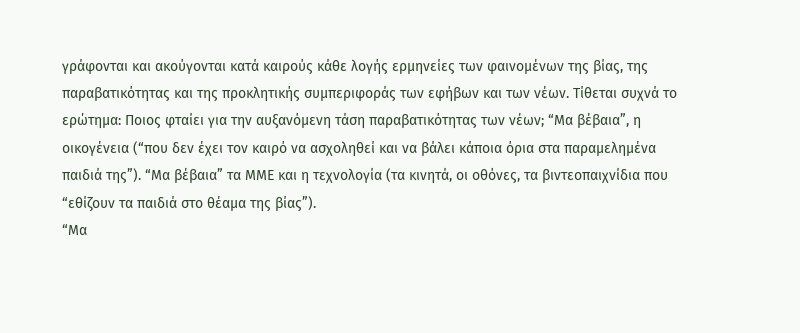γράφονται και ακούγονται κατά καιρούς κάθε λογής ερμηνείες των φαινομένων της βίας, της παραβατικότητας και της προκλητικής συμπεριφοράς των εφήβων και των νέων. Τίθεται συχνά το ερώτημα: Ποιος φταίει για την αυξανόμενη τάση παραβατικότητας των νέων; “Μα βέβαια”, η οικογένεια (“που δεν έχει τον καιρό να ασχοληθεί και να βάλει κάποια όρια στα παραμελημένα παιδιά της”). “Μα βέβαια” τα ΜΜΕ και η τεχνολογία (τα κινητά, οι οθόνες, τα βιντεοπαιχνίδια που “εθίζουν τα παιδιά στο θέαμα της βίας”).
“Μα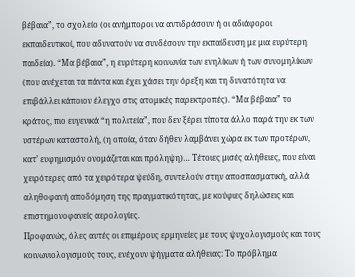βέβαια”, το σχολείο (οι ανήμποροι να αντιδράσουν ή οι αδιάφοροι εκπαιδευτικοί, που αδυνατούν να συνδέσουν την εκπαίδευση με μια ευρύτερη παιδεία). “Μα βέβαια”, η ευρύτερη κοινωνία των ενηλίκων ή των συνομηλίκων (που ανέχεται τα πάντα και έχει χάσει την όρεξη και τη δυνατότητα να επιβάλλει κάποιον έλεγχο στις ατομικές παρεκτροπές). “Μα βέβαια” το κράτος, πιο ευγενικά “η πολιτεία”, που δεν ξέρει τίποτα άλλο παρά την εκ των υστέρων καταστολή, (η οποία, όταν δήθεν λαμβάνει χώρα εκ των προτέρων, κατ’ ευφημισμόν ονομάζεται και πρόληψη)… Τέτοιες μισές αλήθειες, που είναι χειρότερες από τα χειρότερα ψεύδη, συντελούν στην αποσπασματική, αλλά αληθοφανή αποδόμηση της πραγματικότητας, με κούφιες δηλώσεις και επιστημονοφανείς αερολογίες.
Προφανώς, όλες αυτές οι επιμέρους ερμηνείες με τους ψυχολογισμούς και τους κοινωνιολογισμούς τους, ενέχουν ψήγματα αλήθειας: Το πρόβλημα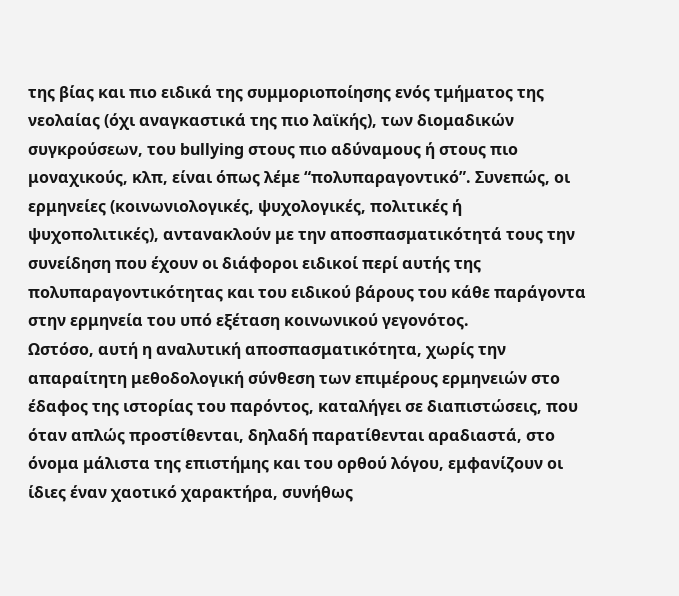της βίας και πιο ειδικά της συμμοριοποίησης ενός τμήματος της νεολαίας (όχι αναγκαστικά της πιο λαϊκής), των διομαδικών συγκρούσεων, του bullying στους πιο αδύναμους ή στους πιο μοναχικούς, κλπ, είναι όπως λέμε “πολυπαραγοντικό”. Συνεπώς, οι ερμηνείες (κοινωνιολογικές, ψυχολογικές, πολιτικές ή ψυχοπολιτικές), αντανακλούν με την αποσπασματικότητά τους την συνείδηση που έχουν οι διάφοροι ειδικοί περί αυτής της πολυπαραγοντικότητας και του ειδικού βάρους του κάθε παράγοντα στην ερμηνεία του υπό εξέταση κοινωνικού γεγονότος.
Ωστόσο, αυτή η αναλυτική αποσπασματικότητα, χωρίς την απαραίτητη μεθοδολογική σύνθεση των επιμέρους ερμηνειών στο έδαφος της ιστορίας του παρόντος, καταλήγει σε διαπιστώσεις, που όταν απλώς προστίθενται, δηλαδή παρατίθενται αραδιαστά, στο όνομα μάλιστα της επιστήμης και του ορθού λόγου, εμφανίζουν οι ίδιες έναν χαοτικό χαρακτήρα, συνήθως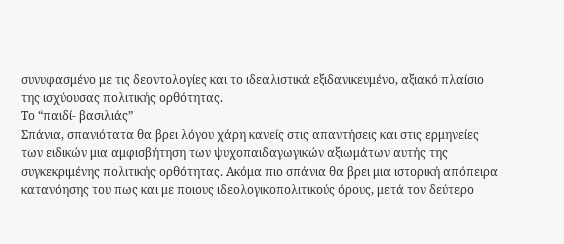συνυφασμένο με τις δεοντολογίες και το ιδεαλιστικά εξιδανικευμένο, αξιακό πλαίσιο της ισχύουσας πολιτικής ορθότητας.
Το “παιδί- βασιλιάς”
Σπάνια, σπανιότατα θα βρει λόγου χάρη κανείς στις απαντήσεις και στις ερμηνείες των ειδικών μια αμφισβήτηση των ψυχοπαιδαγωγικών αξιωμάτων αυτής της συγκεκριμένης πολιτικής ορθότητας. Ακόμα πιο σπάνια θα βρει μια ιστορική απόπειρα κατανόησης του πως και με ποιους ιδεολογικοπολιτικούς όρους, μετά τον δεύτερο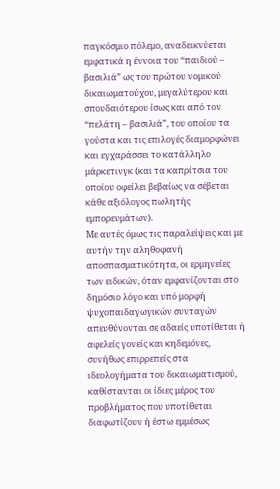παγκόσμιο πόλεμο, αναδεικνύεται εμφατικά η έννοια του “παιδιού – βασιλιά” ως του πρώτου νομικού δικαιωματούχου, μεγαλύτερου και σπουδαιότερου ίσως και από τον “πελάτη – βασιλιά”, του οποίου τα γούστα και τις επιλογές διαμορφώνει και εγχαράσσει το κατάλληλο μάρκετινγκ (και τα καπρίτσια του οποίου οφείλει βεβαίως να σέβεται κάθε αξιόλογος πωλητής εμπορευμάτων).
Με αυτές όμως τις παραλείψεις και με αυτήν την αληθοφανή αποσπασματικότητα, οι ερμηνείες των ειδικών, όταν εμφανίζονται στο δημόσιο λόγο και υπό μορφή ψυχοπαιδαγωγικών συνταγών απευθύνονται σε αδαείς υποτίθεται ή αφελείς γονείς και κηδεμόνες, συνήθως επιρρεπείς στα ιδεολογήματα του δικαιωματισμού, καθίστανται οι ίδιες μέρος του προβλήματος που υποτίθεται διαφωτίζουν ή έστω εμμέσως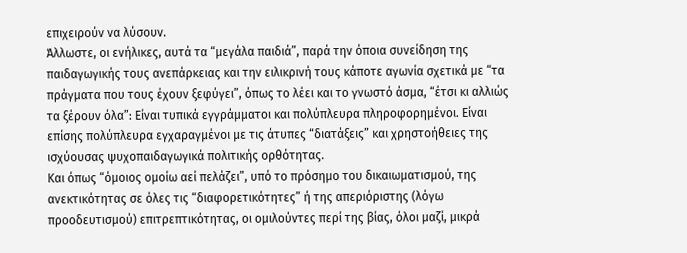επιχειρούν να λύσουν.
Άλλωστε, οι ενήλικες, αυτά τα “μεγάλα παιδιά”, παρά την όποια συνείδηση της παιδαγωγικής τους ανεπάρκειας και την ειλικρινή τους κάποτε αγωνία σχετικά με “τα πράγματα που τους έχουν ξεφύγει”, όπως το λέει και το γνωστό άσμα, “έτσι κι αλλιώς τα ξέρουν όλα”: Είναι τυπικά εγγράμματοι και πολύπλευρα πληροφορημένοι. Είναι επίσης πολύπλευρα εγχαραγμένοι με τις άτυπες “διατάξεις” και χρηστοήθειες της ισχύουσας ψυχοπαιδαγωγικά πολιτικής ορθότητας.
Και όπως “όμοιος ομοίω αεί πελάζει”, υπό το πρόσημο του δικαιωματισμού, της ανεκτικότητας σε όλες τις “διαφορετικότητες” ή της απεριόριστης (λόγω προοδευτισμού) επιτρεπτικότητας, οι ομιλούντες περί της βίας, όλοι μαζί, μικρά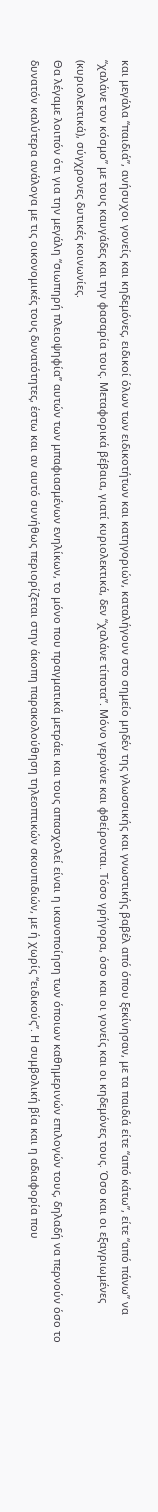και μεγάλα “παιδιά”, ανήσυχοι γονείς και κηδεμόνες, ειδικοί όλων των ειδικοτήτων και κατηγοριών, καταλήγουν στο σημείο μηδέν της γλωσσικής και γνωστικής βαβέλ από όπου ξεκίνησαν, με τα παιδιά είτε “από κάτω”, είτε “από πάνω” να “χαλάνε τον κόσμο” με τους καυγάδες και την φασαρία τους. Μεταφορικά βέβαια, γιατί κυριολεκτικά, δεν “χαλάνε τίποτα”. Μόνο γερνάνε και φθείρονται. Τόσο γρήγορα, όσο και οι γονείς και οι κηδεμόνες τους. Όσο και οι εξαγριωμένες (κυριολεκτικά), σύγχρονες δυτικές κοινωνίες.
Θα λέγαμε λοιπόν ότι για την μεγάλη “σιωπηρή πλειοψηφία” αυτών των μπαφιασμένων ενηλίκων, το μόνο που πραγματικά μετράει και τους απασχολεί είναι η ικανοποίηση των όποιων καθημερινών επιλογών τους, δηλαδή να περνούν όσο το δυνατόν καλύτερα ανάλογα με τις οικονομικές τους δυνατότητες, έστω και αν αυτό συνήθως περιορίζεται στην άκοπη παρακολούθηση τηλεοπτικών σκουπιδιών, με ή χωρίς “ειδικούς”. Η συμβολική βία και η αδιαφορία που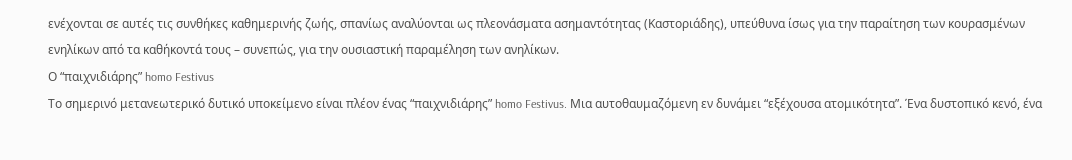ενέχονται σε αυτές τις συνθήκες καθημερινής ζωής, σπανίως αναλύονται ως πλεονάσματα ασημαντότητας (Καστοριάδης), υπεύθυνα ίσως για την παραίτηση των κουρασμένων ενηλίκων από τα καθήκοντά τους – συνεπώς, για την ουσιαστική παραμέληση των ανηλίκων.
Ο “παιχνιδιάρης” homo Festivus
Το σημερινό μετανεωτερικό δυτικό υποκείμενο είναι πλέον ένας “παιχνιδιάρης” homo Festivus. Μια αυτοθαυμαζόμενη εν δυνάμει “εξέχουσα ατομικότητα”. Ένα δυστοπικό κενό, ένα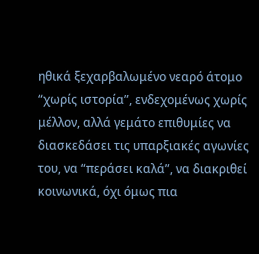ηθικά ξεχαρβαλωμένο νεαρό άτομο “χωρίς ιστορία”, ενδεχομένως χωρίς μέλλον, αλλά γεμάτο επιθυμίες να διασκεδάσει τις υπαρξιακές αγωνίες του, να “περάσει καλά”, να διακριθεί κοινωνικά, όχι όμως πια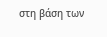στη βάση των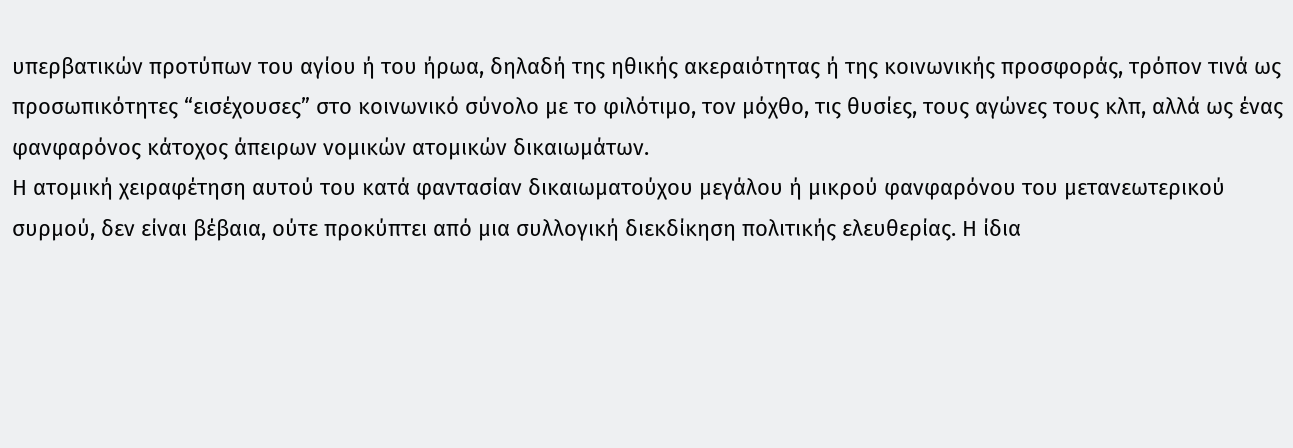υπερβατικών προτύπων του αγίου ή του ήρωα, δηλαδή της ηθικής ακεραιότητας ή της κοινωνικής προσφοράς, τρόπον τινά ως προσωπικότητες “εισέχουσες” στο κοινωνικό σύνολο με το φιλότιμο, τον μόχθο, τις θυσίες, τους αγώνες τους κλπ, αλλά ως ένας φανφαρόνος κάτοχος άπειρων νομικών ατομικών δικαιωμάτων.
Η ατομική χειραφέτηση αυτού του κατά φαντασίαν δικαιωματούχου μεγάλου ή μικρού φανφαρόνου του μετανεωτερικού συρμού, δεν είναι βέβαια, ούτε προκύπτει από μια συλλογική διεκδίκηση πολιτικής ελευθερίας. Η ίδια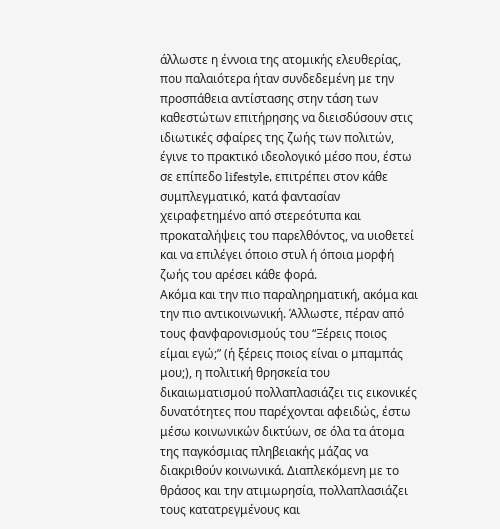άλλωστε η έννοια της ατομικής ελευθερίας, που παλαιότερα ήταν συνδεδεμένη με την προσπάθεια αντίστασης στην τάση των καθεστώτων επιτήρησης να διεισδύσουν στις ιδιωτικές σφαίρες της ζωής των πολιτών, έγινε το πρακτικό ιδεολογικό μέσο που, έστω σε επίπεδο lifestyle, επιτρέπει στον κάθε συμπλεγματικό, κατά φαντασίαν χειραφετημένο από στερεότυπα και προκαταλήψεις του παρελθόντος, να υιοθετεί και να επιλέγει όποιο στυλ ή όποια μορφή ζωής του αρέσει κάθε φορά.
Ακόμα και την πιο παραληρηματική, ακόμα και την πιο αντικοινωνική. Άλλωστε, πέραν από τους φανφαρονισμούς του “Ξέρεις ποιος είμαι εγώ;” (ή ξέρεις ποιος είναι ο μπαμπάς μου;), η πολιτική θρησκεία του δικαιωματισμού πολλαπλασιάζει τις εικονικές δυνατότητες που παρέχονται αφειδώς, έστω μέσω κοινωνικών δικτύων, σε όλα τα άτομα της παγκόσμιας πληβειακής μάζας να διακριθούν κοινωνικά. Διαπλεκόμενη με το θράσος και την ατιμωρησία, πολλαπλασιάζει τους κατατρεγμένους και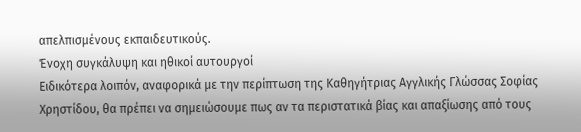απελπισμένους εκπαιδευτικούς.
Ένοχη συγκάλυψη και ηθικοί αυτουργοί
Ειδικότερα λοιπόν, αναφορικά με την περίπτωση της Καθηγήτριας Αγγλικής Γλώσσας Σοφίας Χρηστίδου, θα πρέπει να σημειώσουμε πως αν τα περιστατικά βίας και απαξίωσης από τους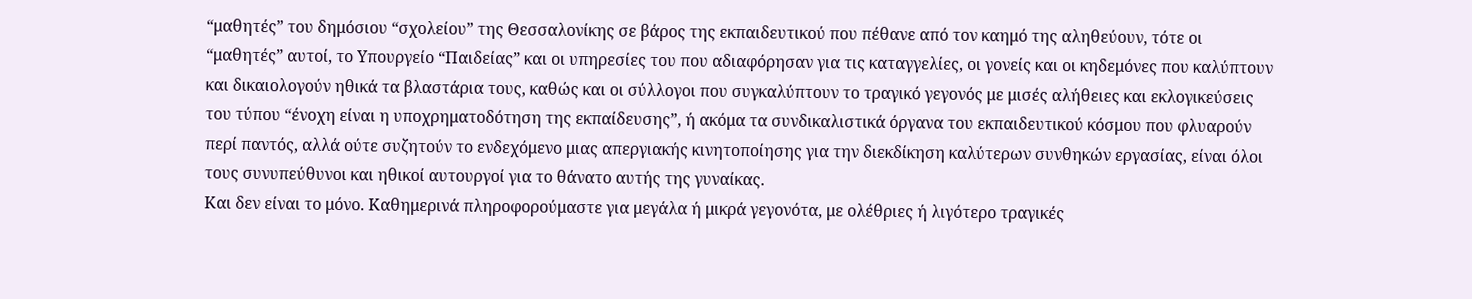“μαθητές” του δημόσιου “σχολείου” της Θεσσαλονίκης σε βάρος της εκπαιδευτικού που πέθανε από τον καημό της αληθεύουν, τότε οι “μαθητές” αυτοί, το Υπουργείο “Παιδείας” και οι υπηρεσίες του που αδιαφόρησαν για τις καταγγελίες, οι γονείς και οι κηδεμόνες που καλύπτουν και δικαιολογούν ηθικά τα βλαστάρια τους, καθώς και οι σύλλογοι που συγκαλύπτουν το τραγικό γεγονός με μισές αλήθειες και εκλογικεύσεις του τύπου “ένοχη είναι η υποχρηματοδότηση της εκπαίδευσης”, ή ακόμα τα συνδικαλιστικά όργανα του εκπαιδευτικού κόσμου που φλυαρούν περί παντός, αλλά ούτε συζητούν το ενδεχόμενο μιας απεργιακής κινητοποίησης για την διεκδίκηση καλύτερων συνθηκών εργασίας, είναι όλοι τους συνυπεύθυνοι και ηθικοί αυτουργοί για το θάνατο αυτής της γυναίκας.
Και δεν είναι το μόνο. Καθημερινά πληροφορούμαστε για μεγάλα ή μικρά γεγονότα, με ολέθριες ή λιγότερο τραγικές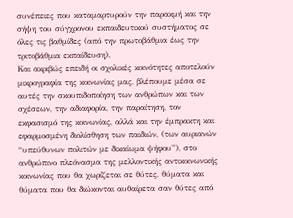συνέπειες που καταμαρτυρούν την παρακμή και την σήψη του σύγχρονου εκπαιδευτικού συστήματος σε όλες τις βαθμίδες (από την πρωτοβάθμια έως την τριτοβάθμια εκπαίδευση).
Και ακριβώς επειδή οι σχολικές κοινότητες αποτελούν μικρογραφία της κοινωνίας μας, βλέπουμε μέσα σε αυτές την σκουπιδοποίηση των ανθρώπων και των σχέσεων, την αδιαφορία, την παραίτηση, τον εκφασισμό της κοινωνίας, αλλά και την έμπρακτη και εφαρμοσμένη διολίσθηση των παιδιών, (των αυριανών “υπεύθυνων πολιτών με δικαίωμα ψήφου”), στο ανθρώπινο πλεόνασμα της μελλοντικής αντικοινωνικής κοινωνίας που θα χωρίζεται σε θύτες, θύματα και θύματα που θα διώκονται αυθαίρετα σαν θύτες από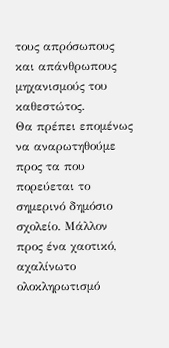τους απρόσωπους και απάνθρωπους μηχανισμούς του καθεστώτος.
Θα πρέπει επομένως να αναρωτηθούμε προς τα που πορεύεται το σημερινό δημόσιο σχολείο. Μάλλον προς ένα χαοτικό, αχαλίνωτο ολοκληρωτισμό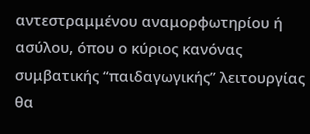αντεστραμμένου αναμορφωτηρίου ή ασύλου, όπου ο κύριος κανόνας συμβατικής “παιδαγωγικής” λειτουργίας θα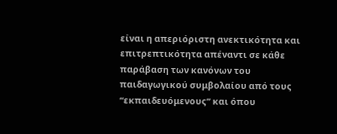είναι η απεριόριστη ανεκτικότητα και επιτρεπτικότητα απέναντι σε κάθε παράβαση των κανόνων του παιδαγωγικού συμβολαίου από τους “εκπαιδευόμενους” και όπου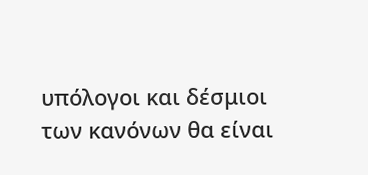υπόλογοι και δέσμιοι των κανόνων θα είναι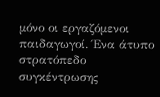μόνο οι εργαζόμενοι παιδαγωγοί. Ένα άτυπο στρατόπεδο συγκέντρωσης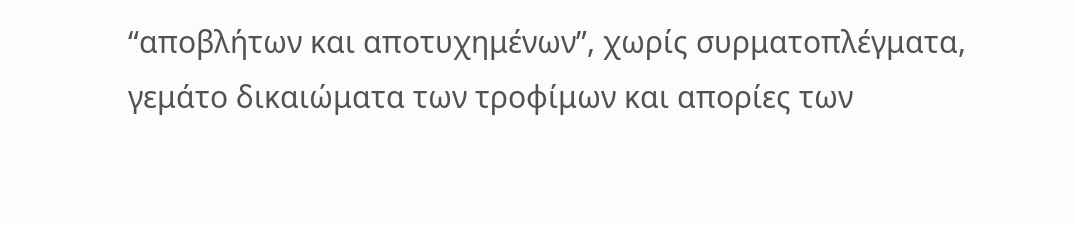“αποβλήτων και αποτυχημένων”, χωρίς συρματοπλέγματα, γεμάτο δικαιώματα των τροφίμων και απορίες των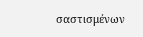σαστισμένων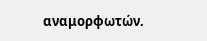αναμορφωτών.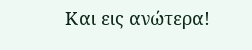Και εις ανώτερα!